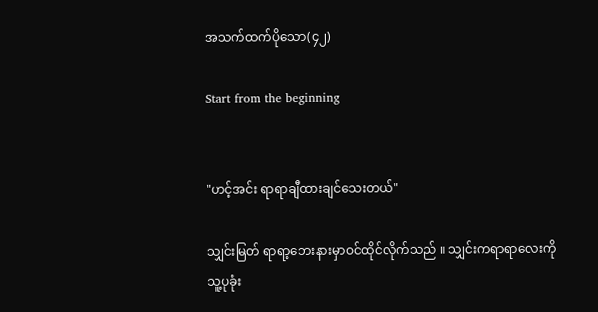အသက်ထက်ပိုသော(၄၂)

Start from the beginning


"ဟင့်အင်း ရာရာချီထားချင်သေးတယ်"

သျှင်းမြတ် ရာရာ့ဘေးနားမှာဝင်ထိုင်လိုက်သည် ။ သျှင်းကရာရာလေးကိုသူ့ပုခုံး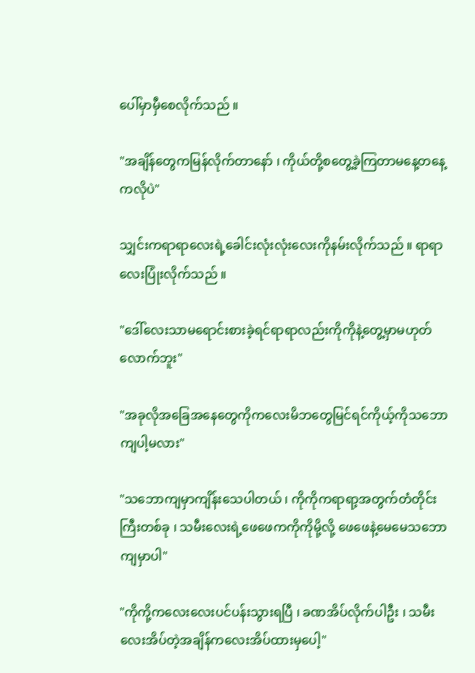ပေါ်မှာမှီစေလိုက်သည် ။

"အချိန်တွေကမြန်လိုက်တာနော် ၊ ကိုယ်တို့စတွေ့ခဲ့ကြတာမနေ့တနေ့ကလိုပဲ"

သျှင်းကရာရာလေးရဲ့ခေါင်းလုံးလုံးလေးကိုနမ်းလိုက်သည် ။ ရာရာလေးပြုံးလိုက်သည် ။

"ဒေါ်လေးသာမရောင်းစားခဲ့ရင်ရာရာလည်းကိုကိုနဲ့တွေ့မှာမဟုတ်လောက်ဘူး"

"အခုလိုအခြေအနေတွေကိုကလေးမိဘတွေမြင်ရင်ကိုယ့်ကိုသဘောကျပါ့မလား"

"သဘောကျမှာကျိန်းသေပါတယ် ၊ ကိုကိုကရာရာ့အတွက်တံတိုင်းကြီးတစ်ခု ၊ သမီးလေးရဲ့ဖေဖေကကိုကိုမို့လို့ ဖေဖေနဲ့မေမေသဘောကျမှာပါ"

"ကိုကို့ကလေးလေးပင်ပန်းသွားရပြီ ၊ ခဏအိပ်လိုက်ပါဦး ၊ သမီးလေးအိပ်တဲ့အချိန်ကလေးအိပ်ထားမှပေါ့"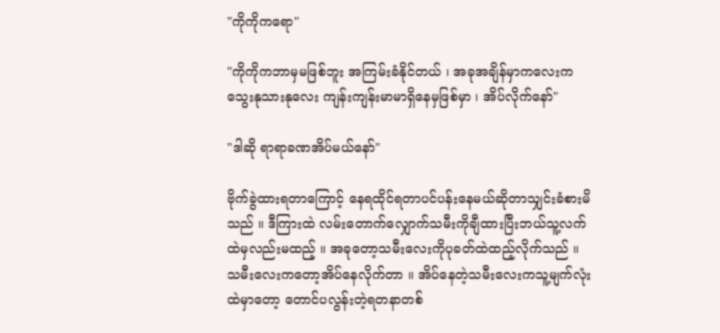"ကိုကိုကရော"

"ကိုကိုကဘာမှမဖြစ်ဘူး အကြမ်းခံနိုင်တယ် ၊ အခုအချိန်မှာကလေးကသွေးနုသားနုလေး ကျန်းကျန်းမာမာရှိနေမှဖြစ်မှာ ၊ အိပ်လိုက်နော်"

"ဒါဆို ရာရာခဏအိပ်မယ်နော်"

ဗိုက်ခွဲထားရတာကြောင့် နေရထိုင်ရတာပင်ပန်းနေမယ်ဆိုတာသျှင်းခံစားမိသည် ။ ဒီကြားထဲ လမ်းတောက်လျှောက်သမီးကိုချီထားပြီးဘယ်သူ့လက်ထဲမှလည်းမထည့် ။ အခုတော့သမီးလေးကိုပုခတ်ထဲထည့်လိုက်သည် ။ သမီးလေးကတော့အိပ်နေလိုက်တာ ။ အိပ်နေတဲ့သမီးလေးကသူ့မျက်လုံးထဲမှာတော့ တောင်ပလွန်းတဲ့ရတနာတစ်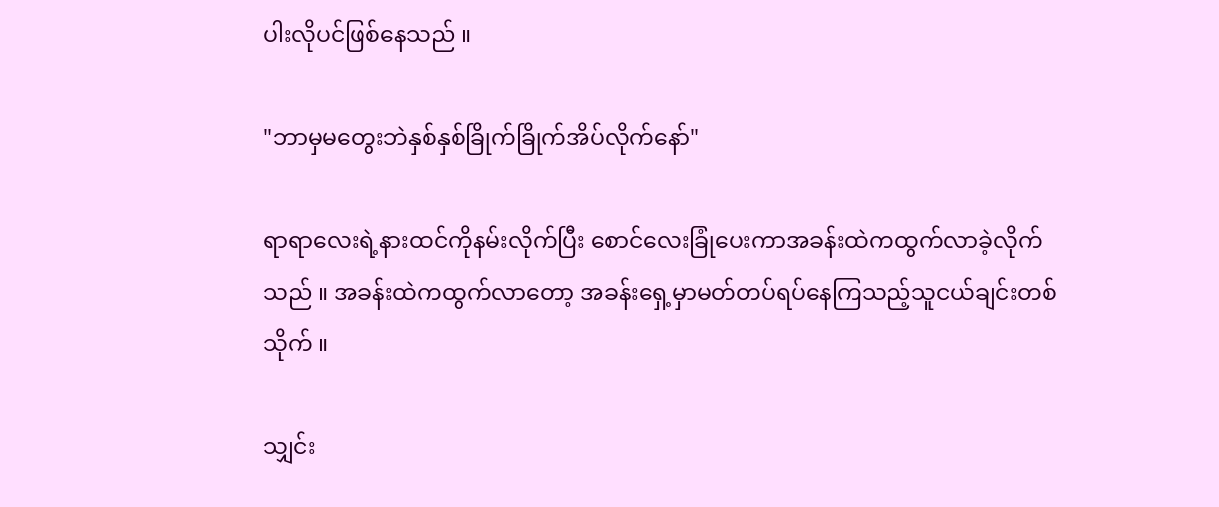ပါးလိုပင်ဖြစ်နေသည် ။

"ဘာမှမတွေးဘဲနှစ်နှစ်ခြိုက်ခြိုက်အိပ်လိုက်နော်"

ရာရာလေးရဲ့နားထင်ကိုနမ်းလိုက်ပြီး စောင်လေးခြုံပေးကာအခန်းထဲကထွက်လာခဲ့လိုက်သည် ။ အခန်းထဲကထွက်လာတော့ အခန်းရှေ့မှာမတ်တပ်ရပ်နေကြသည့်သူငယ်ချင်းတစ်သိုက် ။

သျှင်း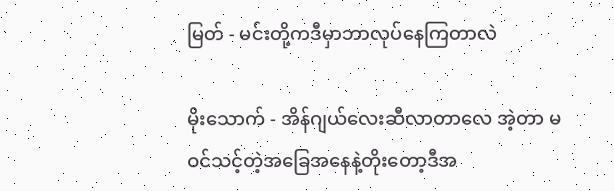မြတ် - မင်းတို့ကဒီမှာဘာလုပ်နေကြတာလဲ

မိုးသောက် - အိန်ဂျယ်လေးဆီလာတာလေ အဲ့တာ မဝင်သင့်တဲ့အခြေအနေနဲ့တိုးတော့ဒီအ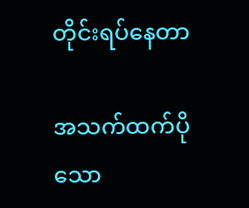တိုင်းရပ်နေတာ

အသက်ထက်ပိုသော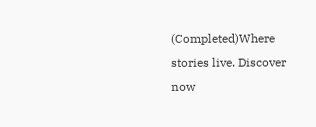(Completed)Where stories live. Discover now